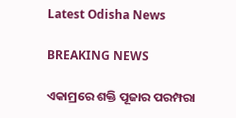Latest Odisha News

BREAKING NEWS

ଏକାମ୍ରରେ ଶକ୍ତି ପୂଜାର ପରମ୍ପରା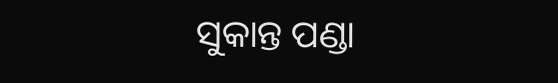ସୁକାନ୍ତ ପଣ୍ଡା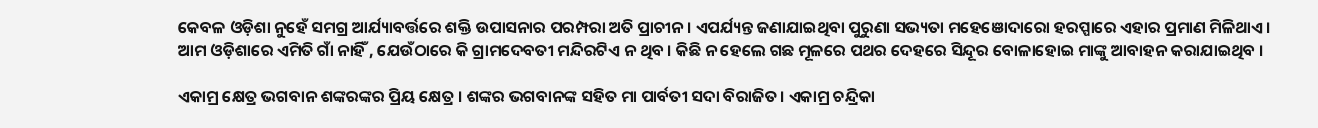କେବଳ ଓଡ଼ିଶା ନୁହେଁ ସମଗ୍ର ଆର୍ଯ୍ୟାବର୍ତ୍ତରେ ଶକ୍ତି ଉପାସନାର ପରମ୍ପରା ଅତି ପ୍ରାଚୀନ । ଏପର୍ଯ୍ୟନ୍ତ ଜଣାଯାଇଥିବା ପୁରୁଣା ସଭ୍ୟତା ମହେଞୋଦାରୋ ହରପ୍ପାରେ ଏହାର ପ୍ରମାଣ ମିଳିଥାଏ। ଆମ ଓଡ଼ିଶାରେ ଏମିତି ଗାଁ ନାହିଁ , ଯେଉଁଠାରେ କି ଗ୍ରାମଦେବତୀ ମନ୍ଦିରଟିଏ ନ ଥିବ । କିଛି ନ ହେଲେ ଗଛ ମୂଳରେ ପଥର ଦେହରେ ସିନ୍ଦୂର ବୋଳାହୋଇ ମାଙ୍କୁ ଆବାହନ କରାଯାଇଥିବ ।

ଏକାମ୍ର କ୍ଷେତ୍ର ଭଗବାନ ଶଙ୍କରଙ୍କର ପ୍ରିୟ କ୍ଷେତ୍ର । ଶଙ୍କର ଭଗବାନଙ୍କ ସହିତ ମା ପାର୍ବତୀ ସଦା ବିରାଜିତ। ଏକାମ୍ର ଚନ୍ଦ୍ରିକା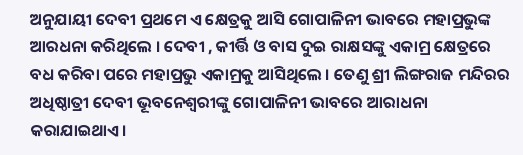ଅନୁଯାୟୀ ଦେବୀ ପ୍ରଥମେ ଏ କ୍ଷେତ୍ରକୁ ଆସି ଗୋପାଳିନୀ ଭାବରେ ମହାପ୍ରଭୁଙ୍କ ଆରଧନା କରିଥିଲେ । ଦେବୀ , କୀର୍ତ୍ତି ଓ ବାସ ଦୁଇ ରାକ୍ଷସଙ୍କୁ ଏକାମ୍ର କ୍ଷେତ୍ରରେ ବଧ କରିବା ପରେ ମହାପ୍ରଭୁ ଏକାମ୍ରକୁ ଆସିଥିଲେ । ତେଣୁ ଶ୍ରୀ ଲିଙ୍ଗରାଜ ମନ୍ଦିରର ଅଧିଷ୍ଠାତ୍ରୀ ଦେବୀ ଭୂବନେଶ୍ବରୀଙ୍କୁ ଗୋପାଳିନୀ ଭାବରେ ଆରାଧନା କରାଯାଇଥାଏ।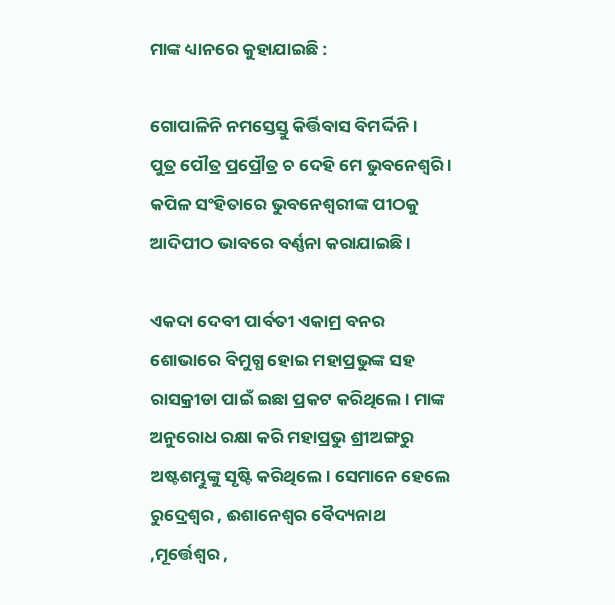ମାଙ୍କ ଧ୍ୟାନରେ କୁହାଯାଇଛି :

ଗୋପାଳିନି ନମସ୍ତେସ୍ତୁ କିର୍ତ୍ତିବାସ ବିମର୍ଦ୍ଦିନି ।
ପୁତ୍ର ପୌତ୍ର ପ୍ରପ୍ରୌତ୍ର ଚ ଦେହି ମେ ଭୁବନେଶ୍ବରି ।
କପିଳ ସଂହିତାରେ ଭୁବନେଶ୍ବରୀଙ୍କ ପୀଠକୁ ଆଦିପୀଠ ଭାବରେ ବର୍ଣ୍ଣନା କରାଯାଇଛି ।

ଏକଦା ଦେବୀ ପାର୍ବତୀ ଏକାମ୍ର ବନର ଶୋଭାରେ ବିମୁଗ୍ଧ ହୋଇ ମହାପ୍ରଭୁଙ୍କ ସହ ରାସକ୍ରୀଡା ପାଇଁ ଇଛା ପ୍ରକଟ କରିଥିଲେ । ମାଙ୍କ ଅନୁରୋଧ ରକ୍ଷା କରି ମହାପ୍ରଭୁ ଶ୍ରୀଅଙ୍ଗରୁ ଅଷ୍ଟଶମ୍ଭୁଙ୍କୁ ସୃଷ୍ଟି କରିଥିଲେ। ସେମାନେ ହେଲେ ରୁଦ୍ରେଶ୍ବର , ଈଶାନେଶ୍ବର ବୈଦ୍ୟନାଥ ,ମୂର୍ତ୍ତେଶ୍ବର ,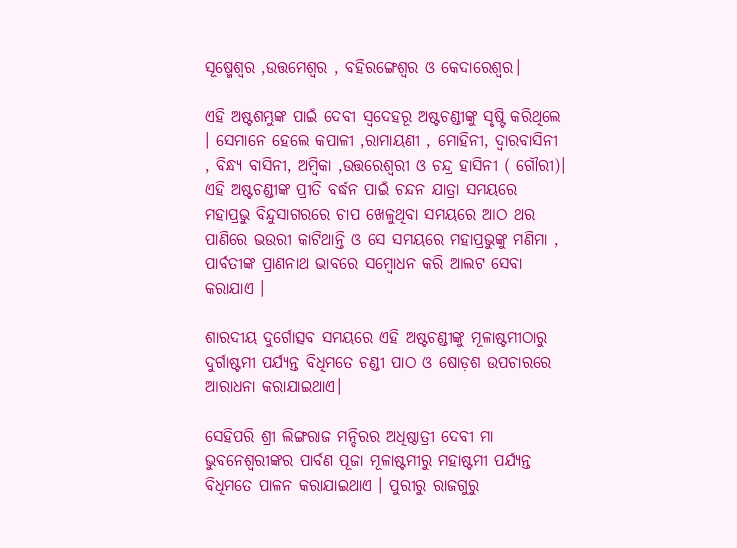ସୂଷ୍ମେଶ୍ବର ,ଉତ୍ତମେଶ୍ବର , ବହିରଙ୍ଗେଶ୍ବର ଓ କେଦାରେଶ୍ବର।

ଏହି ଅଷ୍ଟଶମ୍ଭୁଙ୍କ ପାଇଁ ଦେବୀ ସ୍ବଦେହରୂ ଅଷ୍ଟଚଣ୍ଡୀଙ୍କୁ ସୃଷ୍ଟି କରିଥିଲେ । ସେମାନେ ହେଲେ କପାଳୀ ,ରାମାୟଣୀ , ମୋହିନୀ, ଦ୍ବାରବାସିନୀ , ବିନ୍ଧ୍ୟ ବାସିନୀ, ଅମ୍ବିକା ,ଉତ୍ତରେଶ୍ବରୀ ଓ ଚନ୍ଦ୍ର ହାସିନୀ ( ଗୌରୀ)। ଏହି ଅଷ୍ଟଚଣ୍ଡୀଙ୍କ ପ୍ରୀତି ବର୍ଦ୍ଧନ ପାଇଁ ଚନ୍ଦନ ଯାତ୍ରା ସମୟରେ ମହାପ୍ରଭୁ ବିନ୍ଦୁସାଗରରେ ଚାପ ଖେଳୁଥିବା ସମୟରେ ଆଠ ଥର ପାଣିରେ ଭଉରୀ କାଟିଥାନ୍ତି ଓ ସେ ସମୟରେ ମହାପ୍ରଭୁଙ୍କୁ ମଣିମା , ପାର୍ବତୀଙ୍କ ପ୍ରାଣନାଥ ଭାବରେ ସମ୍ବୋଧନ କରି ଆଲଟ ସେବା କରାଯାଏ ।

ଶାରଦୀୟ ଦୁର୍ଗୋତ୍ସବ ସମୟରେ ଏହି ଅଷ୍ଟଚଣ୍ଡୀଙ୍କୁ ମୂଳାଷ୍ଟମୀଠାରୁ ଦୁର୍ଗାଷ୍ଟମୀ ପର୍ଯ୍ୟନ୍ତ ବିଧିମତେ ଚଣ୍ଡୀ ପାଠ ଓ ଷୋଡ଼ଶ ଉପଚାରରେ ଆରାଧନା କରାଯାଇଥାଏ।

ସେହିପରି ଶ୍ରୀ ଲିଙ୍ଗରାଜ ମନ୍ଦିରର ଅଧିଷ୍ଠାତ୍ରୀ ଦେବୀ ମା ଭୁବନେଶ୍ୱରୀଙ୍କର ପାର୍ବଣ ପୂଜା ମୂଳାଷ୍ଟମୀରୁ ମହାଷ୍ଟମୀ ପର୍ଯ୍ୟନ୍ତ ବିଧିମତେ ପାଳନ କରାଯାଇଥାଏ । ପୁରୀରୁ ରାଜଗୁରୁ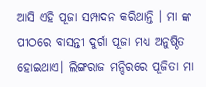ଆସି ଏହି ପୂଜା ସମ୍ପାଦନ କରିଥାନ୍ତି । ମା ଙ୍କ ପୀଠରେ ବାସନ୍ତୀ ଦୁର୍ଗା ପୂଜା ମଧ୍ୟ ଅନୁଷ୍ଠିତ ହୋଇଥାଏ। ଲିଙ୍ଗରାଜ ମନ୍ଦିରରେ ପୂଜିତା ମା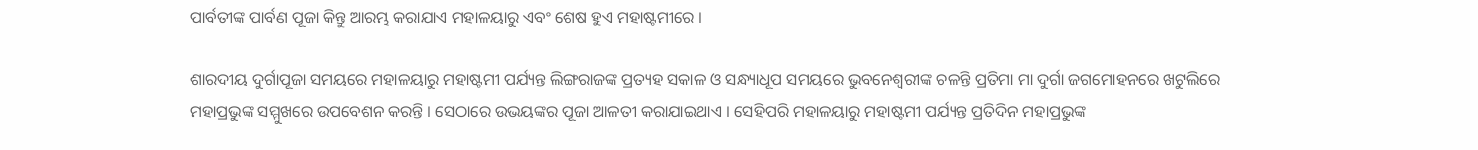ପାର୍ବତୀଙ୍କ ପାର୍ବଣ ପୂଜା କିନ୍ତୁ ଆରମ୍ଭ କରାଯାଏ ମହାଳୟାରୁ ଏବଂ ଶେଷ ହୁଏ ମହାଷ୍ଟମୀରେ ।

ଶାରଦୀୟ ଦୁର୍ଗାପୂଜା ସମୟରେ ମହାଳୟାରୁ ମହାଷ୍ଟମୀ ପର୍ଯ୍ୟନ୍ତ ଲିଙ୍ଗରାଜଙ୍କ ପ୍ରତ୍ୟହ ସକାଳ ଓ ସନ୍ଧ୍ୟାଧୂପ ସମୟରେ ଭୁବନେଶ୍ୱରୀଙ୍କ ଚଳନ୍ତି ପ୍ରତିମା ମା ଦୁର୍ଗା ଜଗମୋହନରେ ଖଟୁଲିରେ ମହାପ୍ରଭୁଙ୍କ ସମ୍ମୁଖରେ ଉପବେଶନ କରନ୍ତି । ସେଠାରେ ଉଭୟଙ୍କର ପୂଜା ଆଳତୀ କରାଯାଇଥାଏ । ସେହିପରି ମହାଳୟାରୁ ମହାଷ୍ଟମୀ ପର୍ଯ୍ୟନ୍ତ ପ୍ରତିଦିନ ମହାପ୍ରଭୁଙ୍କ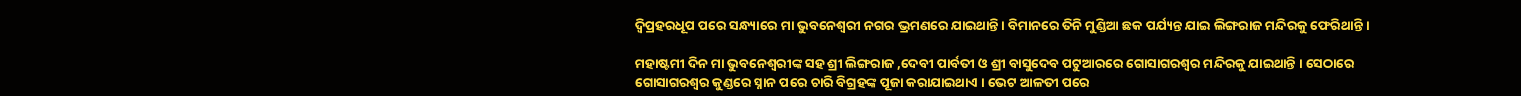ଦ୍ଵିପ୍ରହରଧୂପ ପରେ ସନ୍ଧ୍ୟାରେ ମା ଭୁବନେଶ୍ୱରୀ ନଗର ଭ୍ରମଣରେ ଯାଇଥାନ୍ତି । ବିମାନରେ ତିନି ମୁଣ୍ଡିଆ ଛକ ପର୍ଯ୍ୟନ୍ତ ଯାଇ ଲିଙ୍ଗରାଜ ମନ୍ଦିରକୁ ଫେରିଥାନ୍ତି ।

ମହାଷ୍ଟମୀ ଦିନ ମା ଭୁବନେଶ୍ୱରୀଙ୍କ ସହ ଶ୍ରୀ ଲିଙ୍ଗରାଜ ,ଦେବୀ ପାର୍ବତୀ ଓ ଶ୍ରୀ ବାସୁଦେବ ପଟୁଆରରେ ଗୋସାଗରଶ୍ବର ମନ୍ଦିରକୁ ଯାଇଥାନ୍ତି । ସେଠାରେ ଗୋସାଗରଶ୍ବର କୁଣ୍ଡରେ ସ୍ନାନ ପରେ ଚାରି ବିଗ୍ରହଙ୍କ ପୂଜା କରାଯାଇଥାଏ । ଭେଟ ଆଳତୀ ପରେ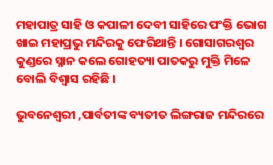ମହାପାତ୍ର ସାହି ଓ କପାଳୀ ଦେବୀ ସାହିରେ ପଂକ୍ତି ଭୋଗ ଖାଇ ମହାପ୍ରଭୁ ମନ୍ଦିରକୁ ଫେରିଥାନ୍ତି । ଗୋସାଗରଶ୍ବର କୁଣ୍ଡରେ ସ୍ନାନ କଲେ ଗୋହତ୍ୟା ପାତକରୁ ମୁକ୍ତି ମିଳେ ବୋଲି ବିଶ୍ବାସ ରହିଛି ।

ଭୁବନେଶ୍ୱରୀ ,ପାର୍ବତୀଙ୍କ ବ୍ୟତୀତ ଲିଙ୍ଗରାଜ ମନ୍ଦିରରେ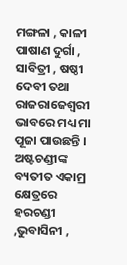ମଙ୍ଗଳା , କାଳୀ ପାଷାଣ ଦୁର୍ଗା , ସାବିତ୍ରୀ , ଷଷ୍ଠୀ ଦେବୀ ତଥା ରାଜରାଜେଶ୍ବରୀ ଭାବରେ ମଧ୍ୟ ମା ପୂଜା ପାଉଛନ୍ତି । ଅଷ୍ଟଚଣ୍ଡୀଙ୍କ ବ୍ୟତୀତ ଏକାମ୍ର କ୍ଷେତ୍ରରେ ହରଚଣ୍ଡୀ ,ଭୁବାସିନୀ ,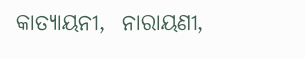କାତ୍ୟାୟନୀ,  ନାରାୟଣୀ,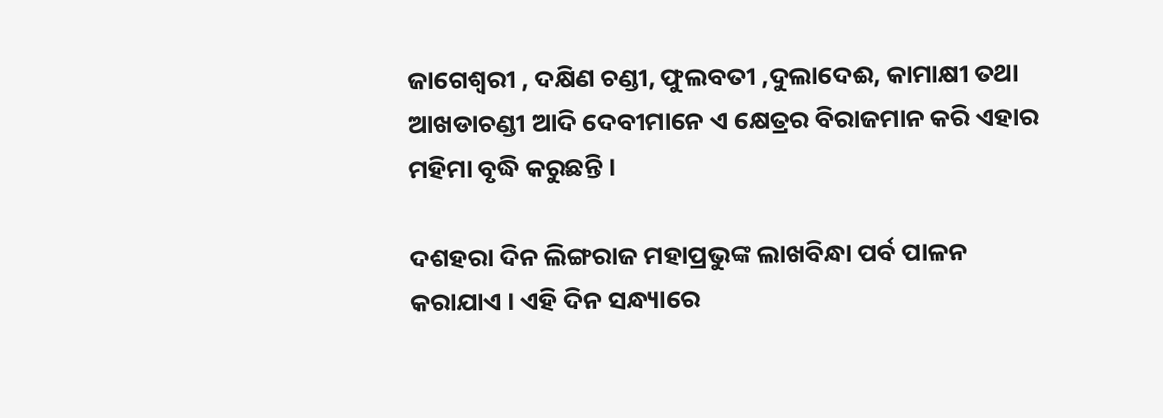ଜାଗେଶ୍ବରୀ , ଦକ୍ଷିଣ ଚଣ୍ଡୀ, ଫୁଲବତୀ ,ଦୁଲାଦେଈ, କାମାକ୍ଷୀ ତଥା ଆଖଡାଚଣ୍ଡୀ ଆଦି ଦେବୀମାନେ ଏ କ୍ଷେତ୍ରର ବିରାଜମାନ କରି ଏହାର ମହିମା ବୃଦ୍ଧି କରୁଛନ୍ତି ।

ଦଶହରା ଦିନ ଲିଙ୍ଗରାଜ ମହାପ୍ରଭୁଙ୍କ ଲାଖବିନ୍ଧା ପର୍ବ ପାଳନ କରାଯାଏ । ଏହି ଦିନ ସନ୍ଧ୍ୟାରେ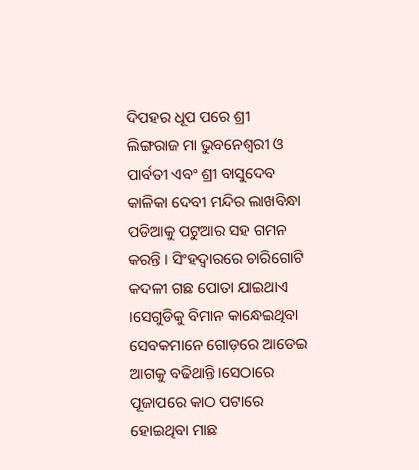ଦିପହର ଧୂପ ପରେ ଶ୍ରୀ ଲିଙ୍ଗରାଜ ମା ଭୁବନେଶ୍ୱରୀ ଓ ପାର୍ବତୀ ଏବଂ ଶ୍ରୀ ବାସୁଦେବ କାଳିକା ଦେବୀ ମନ୍ଦିର ଲାଖବିନ୍ଧା ପଡିଆକୁ ପଟୁଆର ସହ ଗମନ କରନ୍ତି । ସିଂହଦ୍ବାରରେ ଚାରିଗୋଟି କଦଳୀ ଗଛ ପୋତା ଯାଇଥାଏ ।ସେଗୁଡିକୁ ବିମାନ କାନ୍ଧେଇଥିବା ସେବକମାନେ ଗୋଡ଼ରେ ଆଡେଇ ଆଗକୁ ବଢିଥାନ୍ତି।ସେଠାରେ ପୂଜାପରେ କାଠ ପଟାରେ ହୋଇଥିବା ମାଛ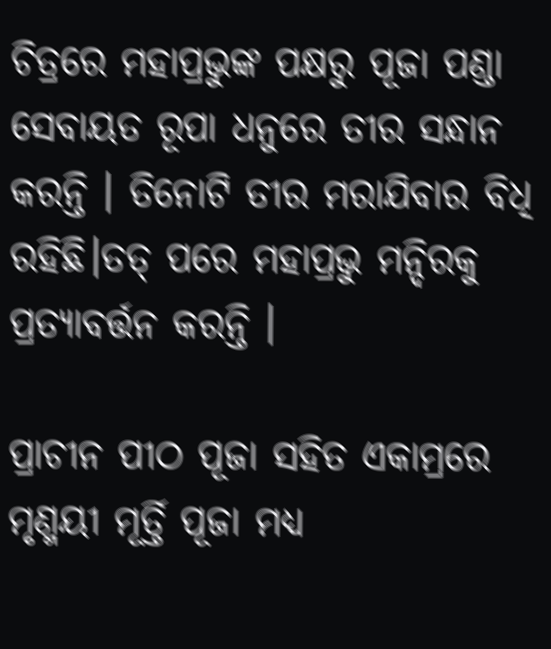ଚିତ୍ରରେ ମହାପ୍ରଭୁଙ୍କ ପକ୍ଷରୁ ପୂଜା ପଣ୍ଡା ସେବାୟତ ରୂପା ଧନୁରେ ତୀର ସନ୍ଧାନ କରନ୍ତି । ତିନୋଟି ତୀର ମରାଯିବାର ବିଧି ରହିଛି।ତତ୍ ପରେ ମହାପ୍ରଭୁ ମନ୍ଦିରକୁ ପ୍ରତ୍ୟାବର୍ତ୍ତନ କରନ୍ତି ।

ପ୍ରାଚୀନ ପୀଠ ପୂଜା ସହିତ ଏକାମ୍ରରେ ମୃଣ୍ମୟୀ ମୂର୍ତ୍ତି ପୂଜା ମଧ୍ୟ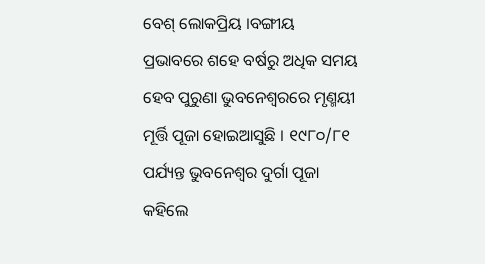ବେଶ୍ ଲୋକପ୍ରିୟ ।ବଙ୍ଗୀୟ ପ୍ରଭାବରେ ଶହେ ବର୍ଷରୁ ଅଧିକ ସମୟ ହେବ ପୁରୁଣା ଭୁବନେଶ୍ୱରରେ ମୃଣ୍ମୟୀ ମୂର୍ତ୍ତି ପୂଜା ହୋଇଆସୁଛି । ୧୯୮୦/୮୧ ପର୍ଯ୍ୟନ୍ତ ଭୁବନେଶ୍ୱର ଦୁର୍ଗା ପୂଜା କହିଲେ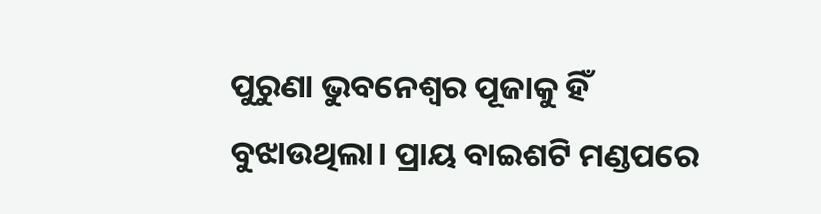ପୁରୁଣା ଭୁବନେଶ୍ୱର ପୂଜାକୁ ହିଁ ବୁଝାଉଥିଲା। ପ୍ରାୟ ବାଇଶଟି ମଣ୍ଡପରେ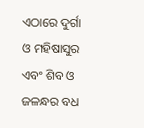ଏଠାରେ ଦୁର୍ଗା ଓ ମହିଷାସୁର ଏବଂ ଶିବ ଓ ଜଳନ୍ଧର ବଧ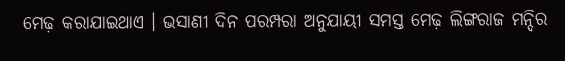ମେଢ଼ କରାଯାଇଥାଏ । ଭସାଣୀ ଦିନ ପରମ୍ପରା ଅନୁଯାୟୀ ସମସ୍ତ ମେଢ଼ ଲିଙ୍ଗରାଜ ମନ୍ଦିର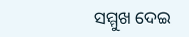ସମ୍ମୁଖ ଦେଇ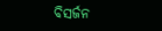ବିସର୍ଜନ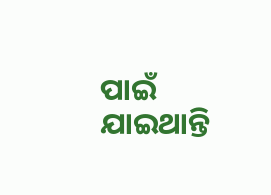ପାଇଁ ଯାଇଥାନ୍ତି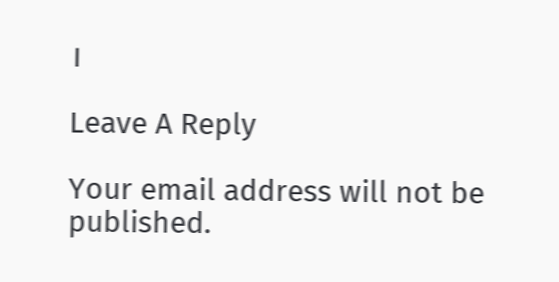।

Leave A Reply

Your email address will not be published.